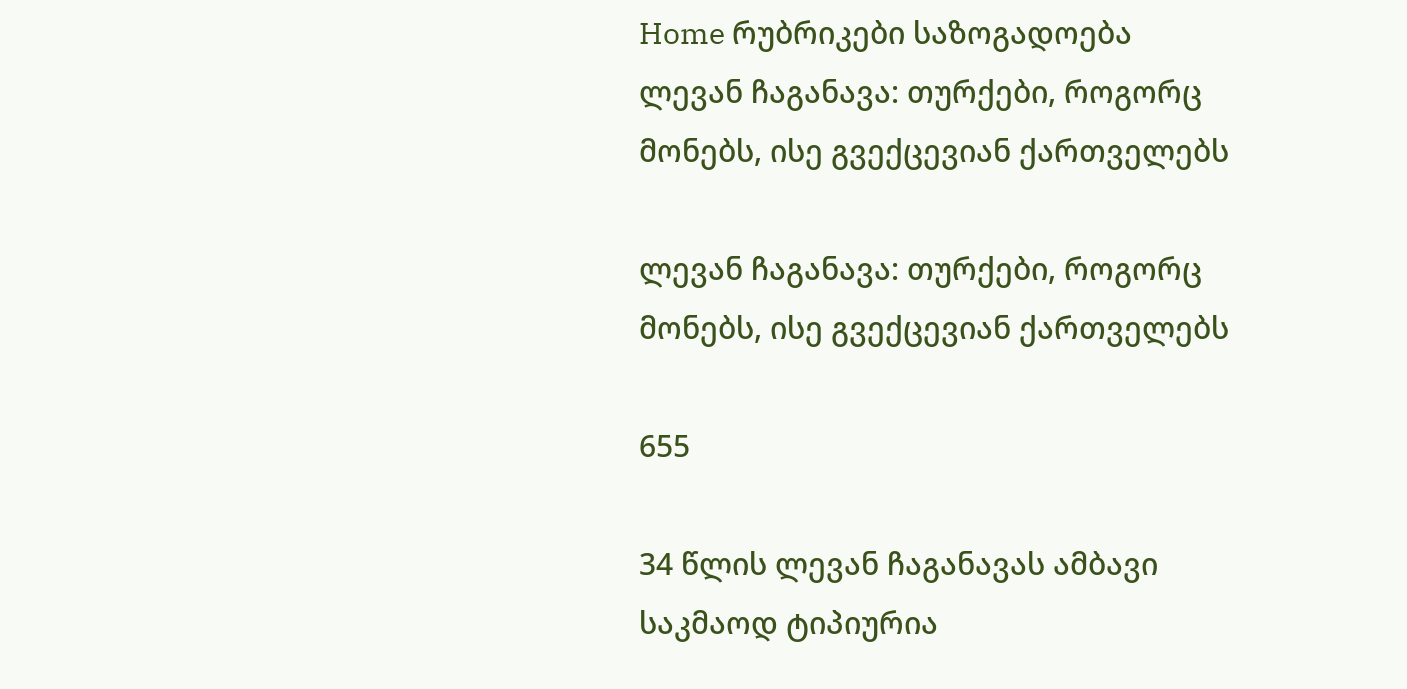Home რუბრიკები საზოგადოება ლევან ჩაგანავა: თურქები, როგორც მონებს, ისე გვექცევიან ქართველებს

ლევან ჩაგანავა: თურქები, როგორც მონებს, ისე გვექცევიან ქართველებს

655

34 წლის ლევან ჩაგანავას ამბავი საკმაოდ ტიპიურია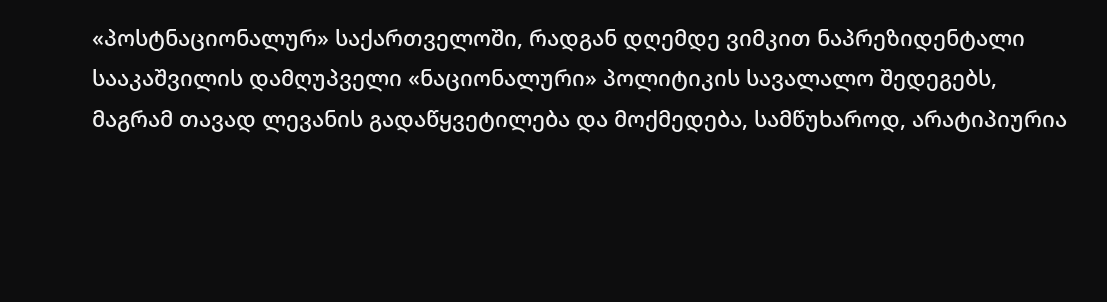«პოსტნაციონალურ» საქართველოში, რადგან დღემდე ვიმკით ნაპრეზიდენტალი სააკაშვილის დამღუპველი «ნაციონალური» პოლიტიკის სავალალო შედეგებს, მაგრამ თავად ლევანის გადაწყვეტილება და მოქმედება, სამწუხაროდ, არატიპიურია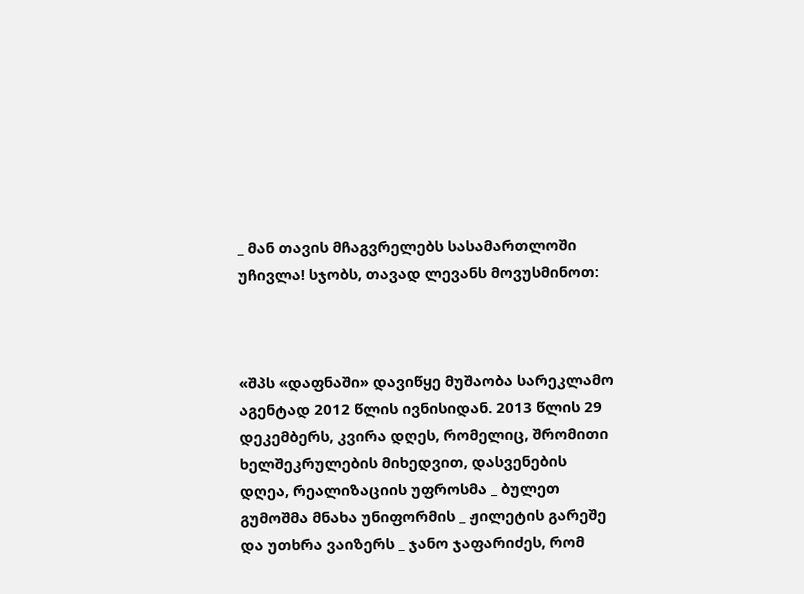_ მან თავის მჩაგვრელებს სასამართლოში უჩივლა! სჯობს, თავად ლევანს მოვუსმინოთ:



«შპს «დაფნაში» დავიწყე მუშაობა სარეკლამო აგენტად 2012 წლის ივნისიდან. 2013 წლის 29 დეკემბერს, კვირა დღეს, რომელიც, შრომითი ხელშეკრულების მიხედვით, დასვენების დღეა, რეალიზაციის უფროსმა _ ბულეთ გუმოშმა მნახა უნიფორმის _ ჟილეტის გარეშე და უთხრა ვაიზერს _ ჯანო ჯაფარიძეს, რომ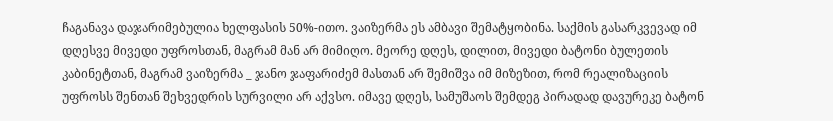ჩაგანავა დაჯარიმებულია ხელფასის 50%-ითო. ვაიზერმა ეს ამბავი შემატყობინა. საქმის გასარკვევად იმ დღესვე მივედი უფროსთან, მაგრამ მან არ მიმიღო. მეორე დღეს, დილით, მივედი ბატონი ბულეთის კაბინეტთან, მაგრამ ვაიზერმა _ ჯანო ჯაფარიძემ მასთან არ შემიშვა იმ მიზეზით, რომ რეალიზაციის უფროსს შენთან შეხვედრის სურვილი არ აქვსო. იმავე დღეს, სამუშაოს შემდეგ პირადად დავურეკე ბატონ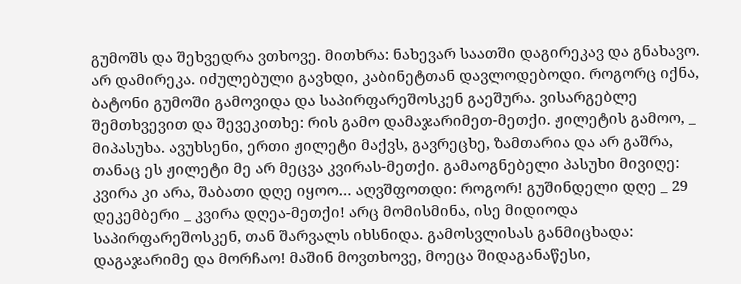გუმოშს და შეხვედრა ვთხოვე. მითხრა: ნახევარ საათში დაგირეკავ და გნახავო. არ დამირეკა. იძულებული გავხდი, კაბინეტთან დავლოდებოდი. როგორც იქნა, ბატონი გუმოში გამოვიდა და საპირფარეშოსკენ გაეშურა. ვისარგებლე შემთხვევით და შევეკითხე: რის გამო დამაჯარიმეთ-მეთქი. ჟილეტის გამოო, _ მიპასუხა. ავუხსენი, ერთი ჟილეტი მაქვს, გავრეცხე, ზამთარია და არ გაშრა, თანაც ეს ჟილეტი მე არ მეცვა კვირას-მეთქი. გამაოგნებელი პასუხი მივიღე: კვირა კი არა, შაბათი დღე იყოო… აღვშფოთდი: როგორ! გუშინდელი დღე _ 29 დეკემბერი _ კვირა დღეა-მეთქი! არც მომისმინა, ისე მიდიოდა საპირფარეშოსკენ, თან შარვალს იხსნიდა. გამოსვლისას განმიცხადა: დაგაჯარიმე და მორჩაო! მაშინ მოვთხოვე, მოეცა შიდაგანაწესი,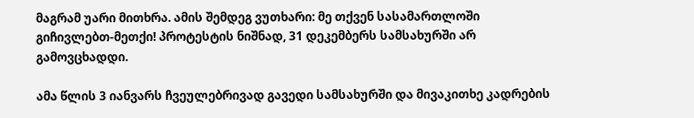მაგრამ უარი მითხრა. ამის შემდეგ ვუთხარი: მე თქვენ სასამართლოში გიჩივლებთ-მეთქი! პროტესტის ნიშნად, 31 დეკემბერს სამსახურში არ გამოვცხადდი.

ამა წლის 3 იანვარს ჩვეულებრივად გავედი სამსახურში და მივაკითხე კადრების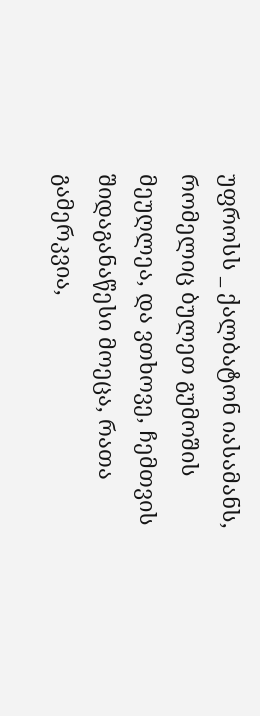უფროსს _ ქალბატონ იასამანს, რომელიც ბულეთ გუმოშის მეუღლეა, და ვთხოვე, ჩემთვის შიდაგანაწესი მოეცა, რათა გამერკვია,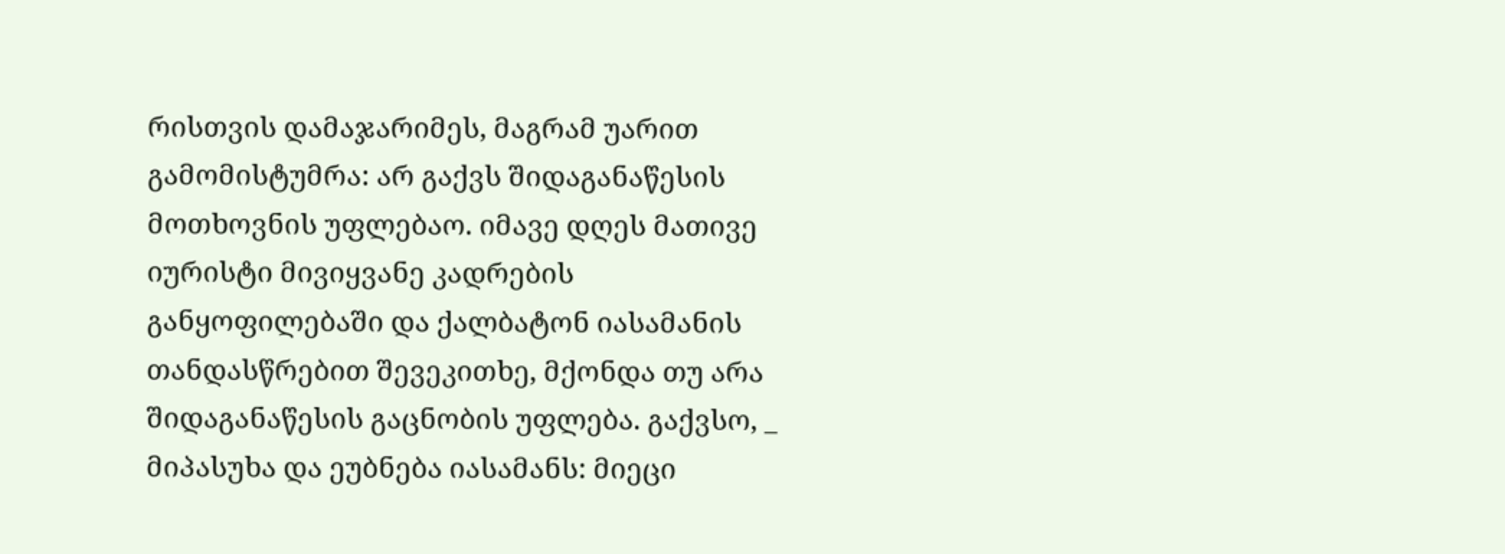რისთვის დამაჯარიმეს, მაგრამ უარით გამომისტუმრა: არ გაქვს შიდაგანაწესის მოთხოვნის უფლებაო. იმავე დღეს მათივე იურისტი მივიყვანე კადრების განყოფილებაში და ქალბატონ იასამანის თანდასწრებით შევეკითხე, მქონდა თუ არა შიდაგანაწესის გაცნობის უფლება. გაქვსო, _ მიპასუხა და ეუბნება იასამანს: მიეცი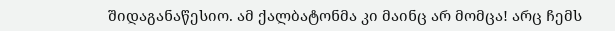შიდაგანაწესიო. ამ ქალბატონმა კი მაინც არ მომცა! არც ჩემს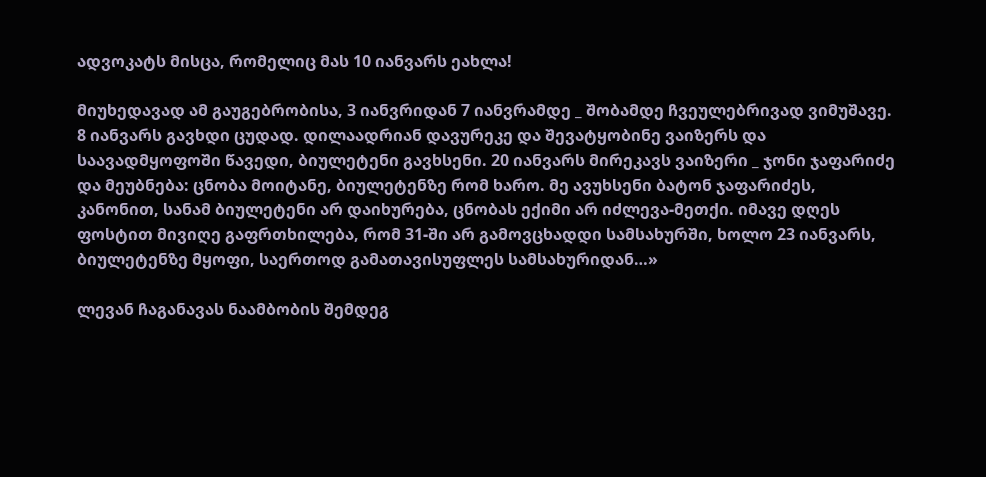ადვოკატს მისცა, რომელიც მას 10 იანვარს ეახლა!

მიუხედავად ამ გაუგებრობისა, 3 იანვრიდან 7 იანვრამდე _ შობამდე ჩვეულებრივად ვიმუშავე. 8 იანვარს გავხდი ცუდად. დილაადრიან დავურეკე და შევატყობინე ვაიზერს და საავადმყოფოში წავედი, ბიულეტენი გავხსენი. 20 იანვარს მირეკავს ვაიზერი _ ჯონი ჯაფარიძე და მეუბნება: ცნობა მოიტანე, ბიულეტენზე რომ ხარო. მე ავუხსენი ბატონ ჯაფარიძეს, კანონით, სანამ ბიულეტენი არ დაიხურება, ცნობას ექიმი არ იძლევა-მეთქი. იმავე დღეს ფოსტით მივიღე გაფრთხილება, რომ 31-ში არ გამოვცხადდი სამსახურში, ხოლო 23 იანვარს, ბიულეტენზე მყოფი, საერთოდ გამათავისუფლეს სამსახურიდან…»

ლევან ჩაგანავას ნაამბობის შემდეგ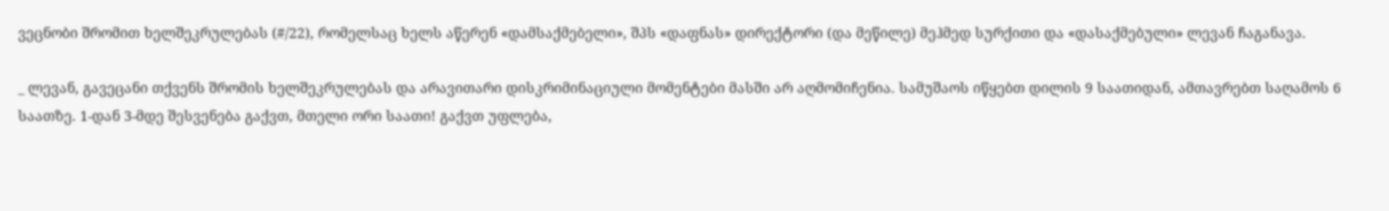ვეცნობი შრომით ხელშეკრულებას (#/22), რომელსაც ხელს აწერენ «დამსაქმებელი», შპს «დაფნას» დირექტორი (და მეწილე) მეჰმედ სურქითი და «დასაქმებული» ლევან ჩაგანავა.

_ ლევან, გავეცანი თქვენს შრომის ხელშეკრულებას და არავითარი დისკრიმინაციული მომენტები მასში არ აღმომიჩენია. სამუშაოს იწყებთ დილის 9 საათიდან, ამთავრებთ საღამოს 6 საათზე. 1-დან 3-მდე შესვენება გაქვთ, მთელი ორი საათი! გაქვთ უფლება,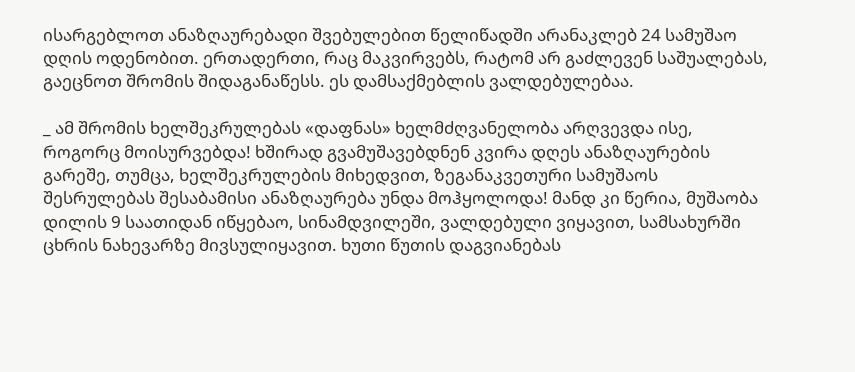ისარგებლოთ ანაზღაურებადი შვებულებით წელიწადში არანაკლებ 24 სამუშაო დღის ოდენობით. ერთადერთი, რაც მაკვირვებს, რატომ არ გაძლევენ საშუალებას, გაეცნოთ შრომის შიდაგანაწესს. ეს დამსაქმებლის ვალდებულებაა.

_ ამ შრომის ხელშეკრულებას «დაფნას» ხელმძღვანელობა არღვევდა ისე, როგორც მოისურვებდა! ხშირად გვამუშავებდნენ კვირა დღეს ანაზღაურების გარეშე, თუმცა, ხელშეკრულების მიხედვით, ზეგანაკვეთური სამუშაოს შესრულებას შესაბამისი ანაზღაურება უნდა მოჰყოლოდა! მანდ კი წერია, მუშაობა დილის 9 საათიდან იწყებაო, სინამდვილეში, ვალდებული ვიყავით, სამსახურში ცხრის ნახევარზე მივსულიყავით. ხუთი წუთის დაგვიანებას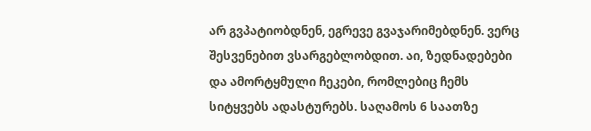არ გვპატიობდნენ, ეგრევე გვაჯარიმებდნენ. ვერც შესვენებით ვსარგებლობდით. აი, ზედნადებები და ამორტყმული ჩეკები, რომლებიც ჩემს სიტყვებს ადასტურებს. საღამოს 6 საათზე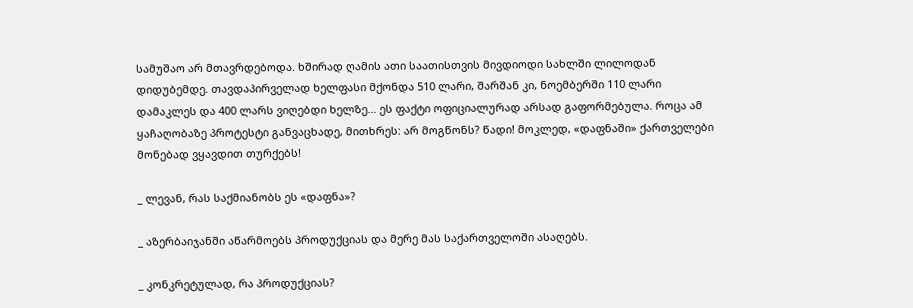სამუშაო არ მთავრდებოდა. ხშირად ღამის ათი საათისთვის მივდიოდი სახლში ლილოდან დიდუბემდე. თავდაპირველად ხელფასი მქონდა 510 ლარი, შარშან კი, ნოემბერში 110 ლარი დამაკლეს და 400 ლარს ვიღებდი ხელზე… ეს ფაქტი ოფიციალურად არსად გაფორმებულა. როცა ამ ყაჩაღობაზე პროტესტი განვაცხადე, მითხრეს: არ მოგწონს? წადი! მოკლედ, «დაფნაში» ქართველები მონებად ვყავდით თურქებს!

_ ლევან, რას საქმიანობს ეს «დაფნა»?

_ აზერბაიჯანში აწარმოებს პროდუქციას და მერე მას საქართველოში ასაღებს.

_ კონკრეტულად, რა პროდუქციას?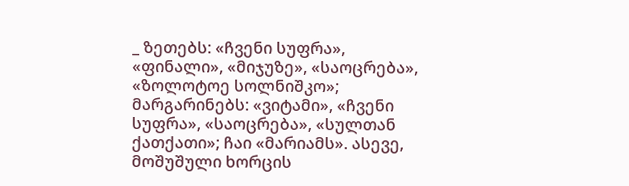_ ზეთებს: «ჩვენი სუფრა», «ფინალი», «მიჯუზე», «საოცრება», «ზოლოტოე სოლნიშკო»; მარგარინებს: «ვიტამი», «ჩვენი სუფრა», «საოცრება», «სულთან ქათქათი»; ჩაი «მარიამს». ასევე, მოშუშული ხორცის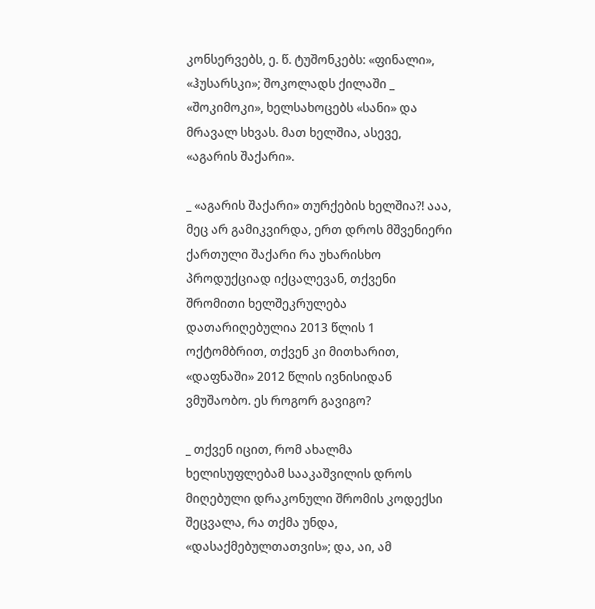კონსერვებს, ე. წ. ტუშონკებს: «ფინალი», «ჰუსარსკი»; შოკოლადს ქილაში _ «შოკიმოკი», ხელსახოცებს «სანი» და მრავალ სხვას. მათ ხელშია, ასევე, «აგარის შაქარი».

_ «აგარის შაქარი» თურქების ხელშია?! ააა, მეც არ გამიკვირდა, ერთ დროს მშვენიერი ქართული შაქარი რა უხარისხო პროდუქციად იქცალევან, თქვენი შრომითი ხელშეკრულება დათარიღებულია 2013 წლის 1 ოქტომბრით, თქვენ კი მითხარით, «დაფნაში» 2012 წლის ივნისიდან ვმუშაობო. ეს როგორ გავიგო?

_ თქვენ იცით, რომ ახალმა ხელისუფლებამ სააკაშვილის დროს მიღებული დრაკონული შრომის კოდექსი შეცვალა, რა თქმა უნდა, «დასაქმებულთათვის»; და, აი, ამ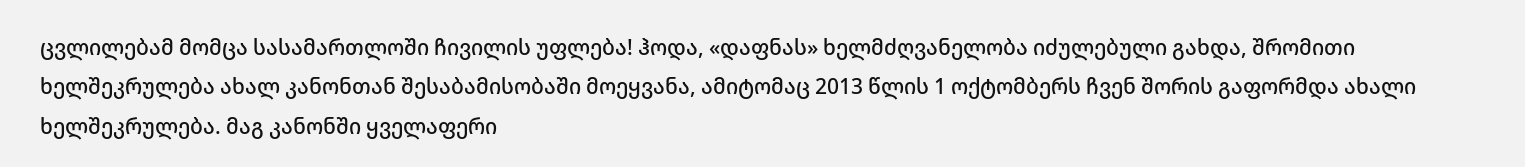ცვლილებამ მომცა სასამართლოში ჩივილის უფლება! ჰოდა, «დაფნას» ხელმძღვანელობა იძულებული გახდა, შრომითი ხელშეკრულება ახალ კანონთან შესაბამისობაში მოეყვანა, ამიტომაც 2013 წლის 1 ოქტომბერს ჩვენ შორის გაფორმდა ახალი ხელშეკრულება. მაგ კანონში ყველაფერი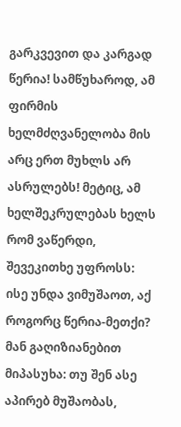გარკვევით და კარგად წერია! სამწუხაროდ, ამ ფირმის ხელმძღვანელობა მის არც ერთ მუხლს არ ასრულებს! მეტიც, ამ ხელშეკრულებას ხელს რომ ვაწერდი, შევეკითხე უფროსს: ისე უნდა ვიმუშაოთ, აქ როგორც წერია-მეთქი? მან გაღიზიანებით მიპასუხა: თუ შენ ასე აპირებ მუშაობას,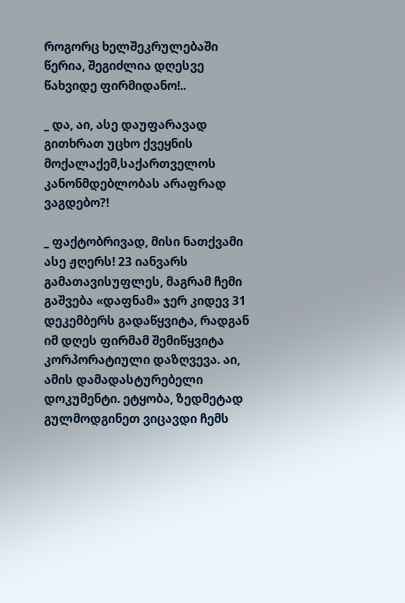როგორც ხელშეკრულებაში წერია, შეგიძლია დღესვე წახვიდე ფირმიდანო!..

_ და, აი, ასე დაუფარავად გითხრათ უცხო ქვეყნის მოქალაქემ,საქართველოს კანონმდებლობას არაფრად ვაგდებო?!

_ ფაქტობრივად, მისი ნათქვამი ასე ჟღერს! 23 იანვარს გამათავისუფლეს, მაგრამ ჩემი გაშვება «დაფნამ» ჯერ კიდევ 31 დეკემბერს გადაწყვიტა, რადგან იმ დღეს ფირმამ შემიწყვიტა კორპორატიული დაზღვევა. აი, ამის დამადასტურებელი დოკუმენტი. ეტყობა, ზედმეტად გულმოდგინეთ ვიცავდი ჩემს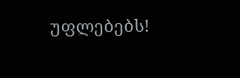უფლებებს!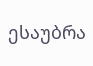ესაუბრა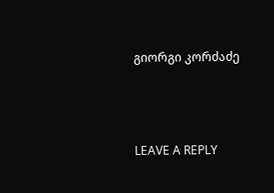გიორგი კორძაძე



LEAVE A REPLY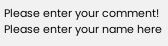Please enter your comment!
Please enter your name here